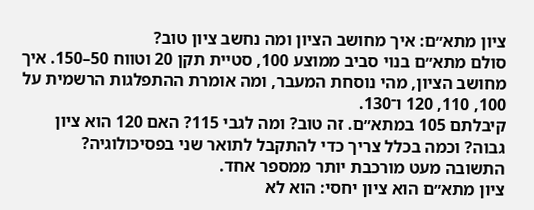ציון מתא״ם: איך מחושב הציון ומה נחשב ציון טוב?
סולם מתא״ם בנוי סביב ממוצע 100, סטיית תקן 20 וטווח 50–150. איך מחושב הציון, מהי נוסחת המעבר, ומה אומרת ההתפלגות הרשמית על 100, 110, 120 ו־130.
קיבלתם 105 במתא״ם. זה טוב? ומה לגבי 115? האם 120 הוא ציון גבוה? וכמה בכלל צריך כדי להתקבל לתואר שני בפסיכולוגיה?
התשובה מעט מורכבת יותר ממספר אחד.
ציון מתא״ם הוא ציון יחסי: הוא לא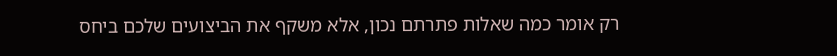רק אומר כמה שאלות פתרתם נכון, אלא משקף את הביצועים שלכם ביחס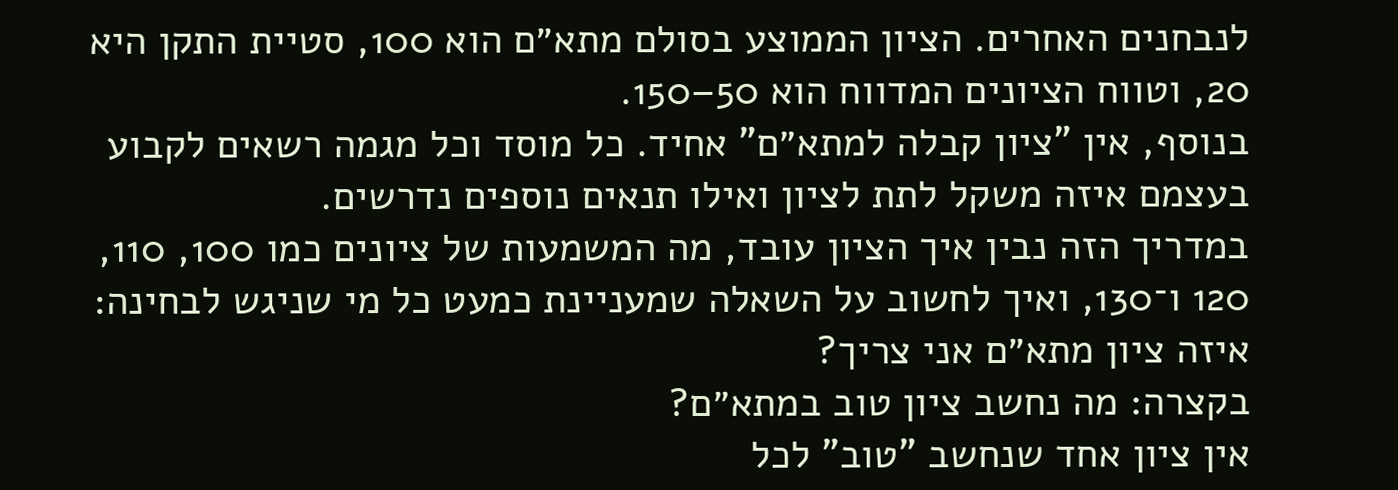לנבחנים האחרים. הציון הממוצע בסולם מתא״ם הוא 100, סטיית התקן היא 20, וטווח הציונים המדווח הוא 50–150.
בנוסף, אין "ציון קבלה למתא״ם" אחיד. כל מוסד וכל מגמה רשאים לקבוע בעצמם איזה משקל לתת לציון ואילו תנאים נוספים נדרשים.
במדריך הזה נבין איך הציון עובד, מה המשמעות של ציונים כמו 100, 110, 120 ו־130, ואיך לחשוב על השאלה שמעניינת כמעט כל מי שניגש לבחינה: איזה ציון מתא״ם אני צריך?
בקצרה: מה נחשב ציון טוב במתא״ם?
אין ציון אחד שנחשב "טוב" לכל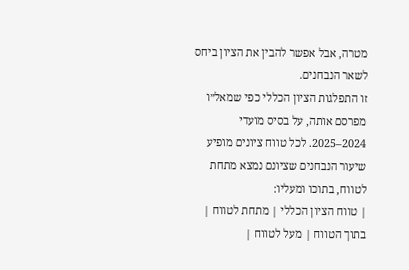מטרה, אבל אפשר להבין את הציון ביחס לשאר הנבחנים.
זו התפלגות הציון הכללי כפי שמאל״ו מפרסם אותה, על בסיס מועדי 2024–2025. לכל טווח ציונים מופיע שיעור הנבחנים שציונם נמצא מתחת לטווח, בתוכו ומעליו:
| טווח הציון הכללי | מתחת לטווח | בתוך הטווח | מעל לטווח |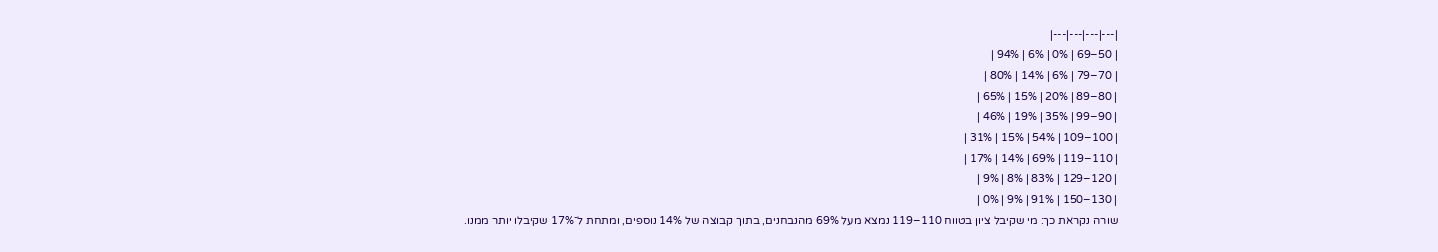|---|---|---|---|
| 50–69 | 0% | 6% | 94% |
| 70–79 | 6% | 14% | 80% |
| 80–89 | 20% | 15% | 65% |
| 90–99 | 35% | 19% | 46% |
| 100–109 | 54% | 15% | 31% |
| 110–119 | 69% | 14% | 17% |
| 120–129 | 83% | 8% | 9% |
| 130–150 | 91% | 9% | 0% |
שורה נקראת כך: מי שקיבל ציון בטווח 110–119 נמצא מעל 69% מהנבחנים, בתוך קבוצה של 14% נוספים, ומתחת ל־17% שקיבלו יותר ממנו.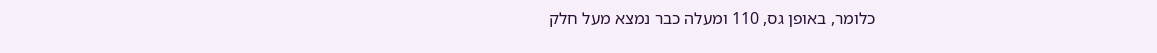כלומר, באופן גס, 110 ומעלה כבר נמצא מעל חלק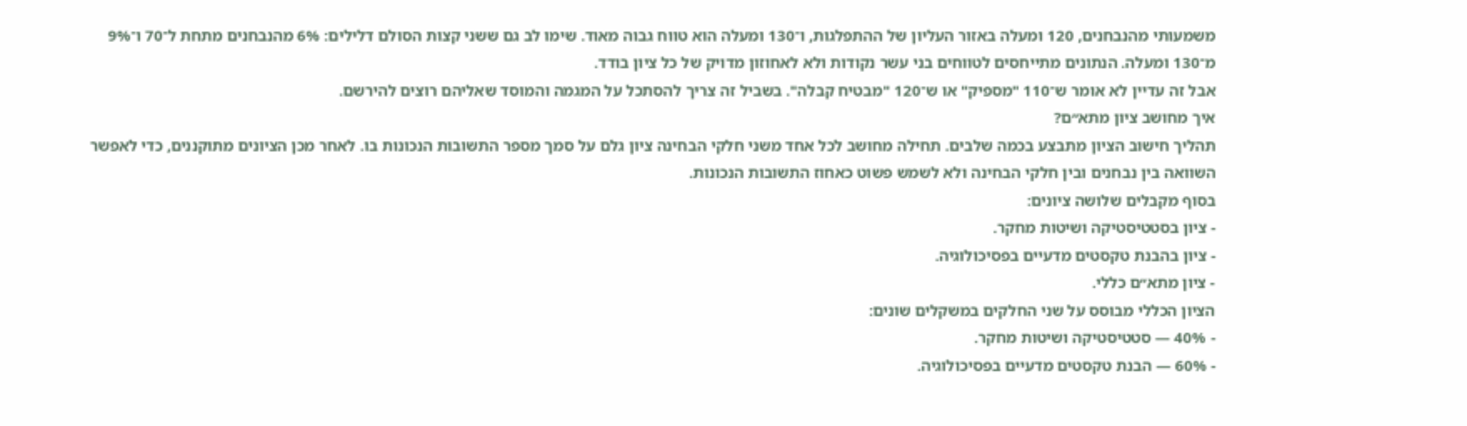משמעותי מהנבחנים, 120 ומעלה באזור העליון של ההתפלגות, ו־130 ומעלה הוא טווח גבוה מאוד. שימו לב גם ששני קצות הסולם דלילים: 6% מהנבחנים מתחת ל־70 ו־9% מ־130 ומעלה. הנתונים מתייחסים לטווחים בני עשר נקודות ולא לאחוזון מדויק של כל ציון בודד.
אבל זה עדיין לא אומר ש־110 "מספיק" או ש־120 "מבטיח קבלה". בשביל זה צריך להסתכל על המגמה והמוסד שאליהם רוצים להירשם.
איך מחושב ציון מתא״ם?
תהליך חישוב הציון מתבצע בכמה שלבים. תחילה מחושב לכל אחד משני חלקי הבחינה ציון גלם על סמך מספר התשובות הנכונות בו. לאחר מכן הציונים מתוקננים, כדי לאפשר השוואה בין נבחנים ובין חלקי הבחינה ולא לשמש פשוט כאחוז התשובות הנכונות.
בסוף מקבלים שלושה ציונים:
- ציון בסטטיסטיקה ושיטות מחקר.
- ציון בהבנת טקסטים מדעיים בפסיכולוגיה.
- ציון מתא״ם כללי.
הציון הכללי מבוסס על שני החלקים במשקלים שונים:
- 40% — סטטיסטיקה ושיטות מחקר.
- 60% — הבנת טקסטים מדעיים בפסיכולוגיה.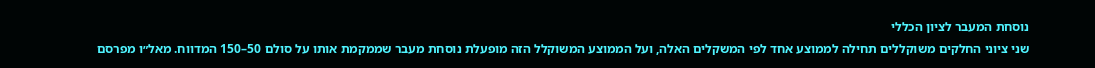נוסחת המעבר לציון הכללי
שני ציוני החלקים משוקללים תחילה לממוצע אחד לפי המשקלים האלה, ועל הממוצע המשוקלל הזה מופעלת נוסחת מעבר שממקמת אותו על סולם 50–150 המדווח. מאל״ו מפרסם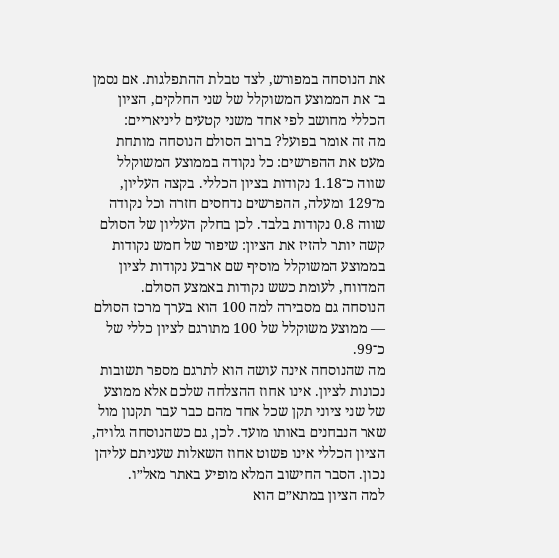את הנוסחה במפורש, לצד טבלת ההתפלגות. אם נסמן ב־ את הממוצע המשוקלל של שני החלקים, הציון הכללי מחושב לפי אחד משני קטעים ליניאריים:
מה זה אומר בפועל? ברוב הסולם הנוסחה מותחת מעט את ההפרשים: כל נקודה בממוצע המשוקלל שווה כ־1.18 נקודות בציון הכללי. בקצה העליון, מ־129 ומעלה, ההפרשים נדחסים חזרה וכל נקודה שווה 0.8 נקודות בלבד. לכן בחלק העליון של הסולם קשה יותר להזיז את הציון: שיפור של חמש נקודות בממוצע המשוקלל מוסיף שם ארבע נקודות לציון המדווח, לעומת כשש נקודות באמצע הסולם.
הנוסחה גם מסבירה למה 100 הוא בערך מרכז הסולם — ממוצע משוקלל של 100 מתורגם לציון כללי של כ־99.
מה שהנוסחה אינה עושה הוא לתרגם מספר תשובות נכונות לציון. אינו אחוז ההצלחה שלכם אלא ממוצע של שני ציוני תקן שכל אחד מהם כבר עבר תקנון מול שאר הנבחנים באותו מועד. לכן, גם כשהנוסחה גלויה, הציון הכללי אינו פשוט אחוז השאלות שעניתם עליהן נכון. הסבר החישוב המלא מופיע באתר מאל״ו.
למה הציון במתא״ם הוא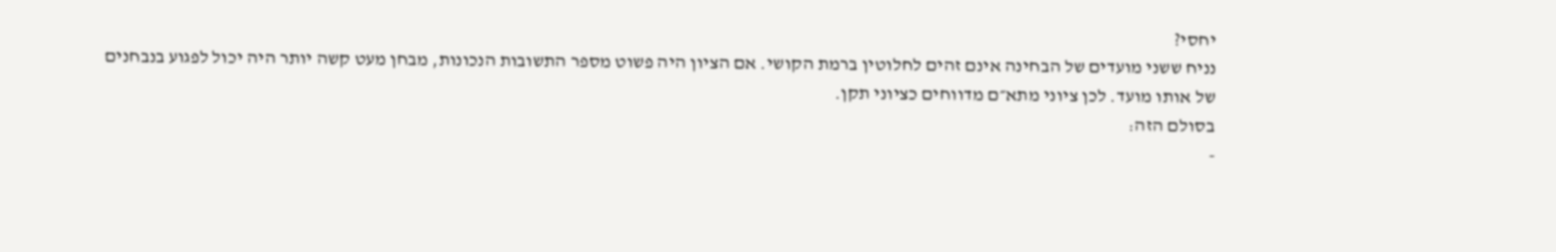יחסי?
נניח ששני מועדים של הבחינה אינם זהים לחלוטין ברמת הקושי. אם הציון היה פשוט מספר התשובות הנכונות, מבחן מעט קשה יותר היה יכול לפגוע בנבחנים של אותו מועד. לכן ציוני מתא״ם מדווחים כציוני תקן.
בסולם הזה:
-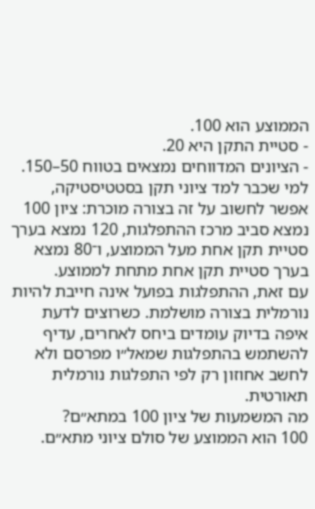הממוצע הוא 100.
- סטיית התקן היא 20.
- הציונים המדווחים נמצאים בטווח 50–150.
למי שכבר למד ציוני תקן בסטטיסטיקה, אפשר לחשוב על זה בצורה מוכרת: ציון 100 נמצא סביב מרכז ההתפלגות, 120 נמצא בערך סטיית תקן אחת מעל הממוצע, ו־80 נמצא בערך סטיית תקן אחת מתחת לממוצע.
עם זאת, ההתפלגות בפועל אינה חייבת להיות נורמלית בצורה מושלמת. כשרוצים לדעת איפה בדיוק עומדים ביחס לאחרים, עדיף להשתמש בהתפלגות שמאל״ו מפרסם ולא לחשב אחוזון רק לפי התפלגות נורמלית תאורטית.
מה המשמעות של ציון 100 במתא״ם?
100 הוא הממוצע של סולם ציוני מתא״ם.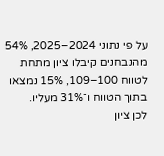על פי נתוני 2024–2025, 54% מהנבחנים קיבלו ציון מתחת לטווח 100–109, 15% נמצאו בתוך הטווח ו־31% מעליו.
לכן ציון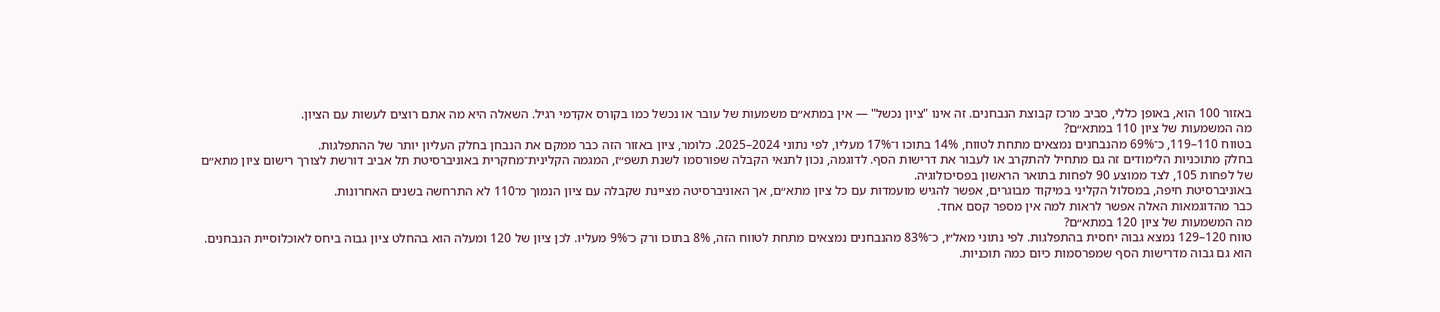באזור 100 הוא, באופן כללי, סביב מרכז קבוצת הנבחנים. זה אינו "ציון נכשל" — אין במתא״ם משמעות של עובר או נכשל כמו בקורס אקדמי רגיל. השאלה היא מה אתם רוצים לעשות עם הציון.
מה המשמעות של ציון 110 במתא״ם?
בטווח 110–119, כ־69% מהנבחנים נמצאים מתחת לטווח, 14% בתוכו ו־17% מעליו, לפי נתוני 2024–2025. כלומר, ציון באזור הזה כבר ממקם את הנבחן בחלק העליון יותר של ההתפלגות.
בחלק מתוכניות הלימודים זה גם מתחיל להתקרב או לעבור את דרישות הסף. לדוגמה, נכון לתנאי הקבלה שפורסמו לשנת תשפ״ז, המגמה הקלינית־מחקרית באוניברסיטת תל אביב דורשת לצורך רישום ציון מתא״ם של לפחות 105, לצד ממוצע 90 לפחות בתואר הראשון בפסיכולוגיה.
באוניברסיטת חיפה, במסלול הקליני במיקוד מבוגרים, אפשר להגיש מועמדות עם כל ציון מתא״ם, אך האוניברסיטה מציינת שקבלה עם ציון הנמוך מ־110 לא התרחשה בשנים האחרונות.
כבר מהדוגמאות האלה אפשר לראות למה אין מספר קסם אחד.
מה המשמעות של ציון 120 במתא״ם?
טווח 120–129 נמצא גבוה יחסית בהתפלגות. לפי נתוני מאל״ו, כ־83% מהנבחנים נמצאים מתחת לטווח הזה, 8% בתוכו ורק כ־9% מעליו. לכן ציון של 120 ומעלה הוא בהחלט ציון גבוה ביחס לאוכלוסיית הנבחנים.
הוא גם גבוה מדרישות הסף שמפרסמות כיום כמה תוכניות.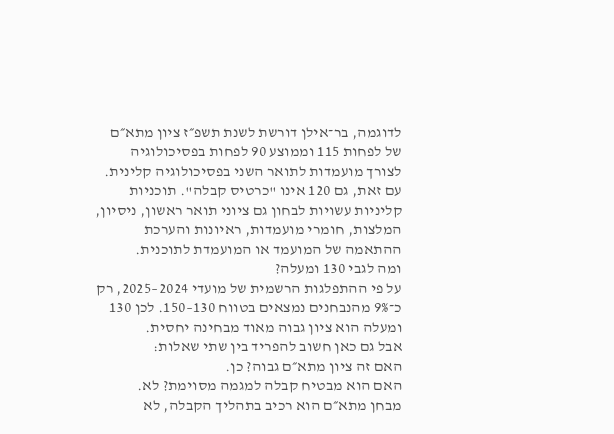לדוגמה, בר־אילן דורשת לשנת תשפ״ז ציון מתא״ם של לפחות 115 וממוצע 90 לפחות בפסיכולוגיה לצורך מועמדות לתואר השני בפסיכולוגיה קלינית.
עם זאת, גם 120 אינו "כרטיס קבלה". תוכניות קליניות עשויות לבחון גם ציוני תואר ראשון, ניסיון, המלצות, חומרי מועמדות, ראיונות והערכת ההתאמה של המועמד או המועמדת לתוכנית.
ומה לגבי 130 ומעלה?
על פי ההתפלגות הרשמית של מועדי 2024–2025, רק כ־9% מהנבחנים נמצאים בטווח 130–150. לכן 130 ומעלה הוא ציון גבוה מאוד מבחינה יחסית.
אבל גם כאן חשוב להפריד בין שתי שאלות:
האם זה ציון מתא״ם גבוה? כן.
האם הוא מבטיח קבלה למגמה מסוימת? לא.
מבחן מתא״ם הוא רכיב בתהליך הקבלה, לא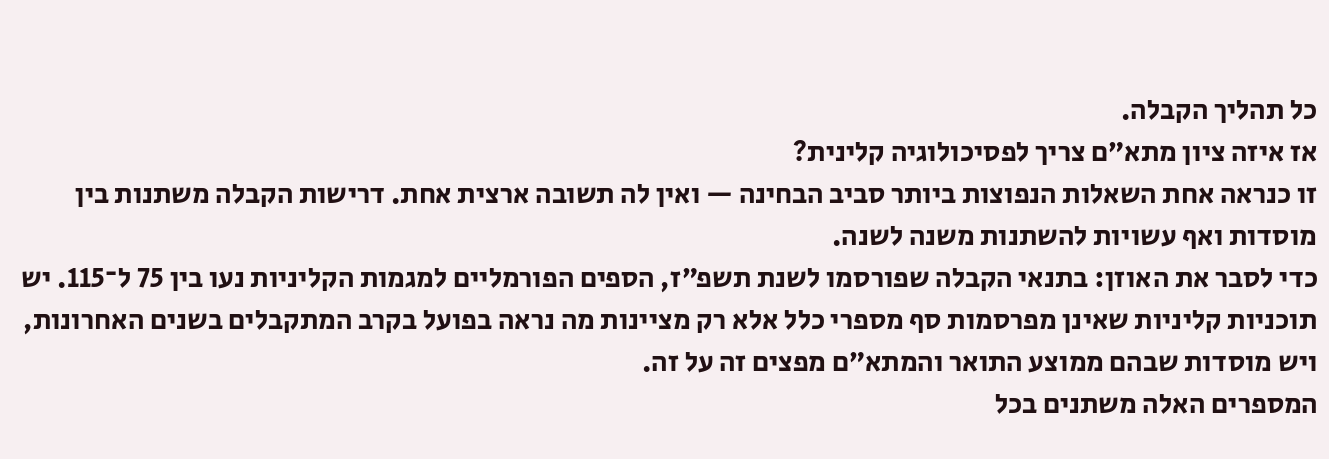כל תהליך הקבלה.
אז איזה ציון מתא״ם צריך לפסיכולוגיה קלינית?
זו כנראה אחת השאלות הנפוצות ביותר סביב הבחינה — ואין לה תשובה ארצית אחת. דרישות הקבלה משתנות בין מוסדות ואף עשויות להשתנות משנה לשנה.
כדי לסבר את האוזן: בתנאי הקבלה שפורסמו לשנת תשפ״ז, הספים הפורמליים למגמות הקליניות נעו בין 75 ל־115. יש תוכניות קליניות שאינן מפרסמות סף מספרי כלל אלא רק מציינות מה נראה בפועל בקרב המתקבלים בשנים האחרונות, ויש מוסדות שבהם ממוצע התואר והמתא״ם מפצים זה על זה.
המספרים האלה משתנים בכל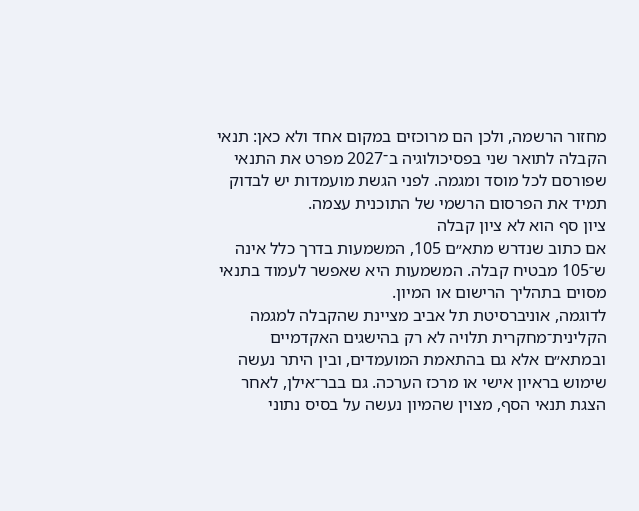מחזור הרשמה, ולכן הם מרוכזים במקום אחד ולא כאן: תנאי הקבלה לתואר שני בפסיכולוגיה ב־2027 מפרט את התנאי שפורסם לכל מוסד ומגמה. לפני הגשת מועמדות יש לבדוק תמיד את הפרסום הרשמי של התוכנית עצמה.
ציון סף הוא לא ציון קבלה
אם כתוב שנדרש מתא״ם 105, המשמעות בדרך כלל אינה ש־105 מבטיח קבלה. המשמעות היא שאפשר לעמוד בתנאי מסוים בתהליך הרישום או המיון.
לדוגמה, אוניברסיטת תל אביב מציינת שהקבלה למגמה הקלינית־מחקרית תלויה לא רק בהישגים האקדמיים ובמתא״ם אלא גם בהתאמת המועמדים, ובין היתר נעשה שימוש בראיון אישי או מרכז הערכה. גם בבר־אילן, לאחר הצגת תנאי הסף, מצוין שהמיון נעשה על בסיס נתוני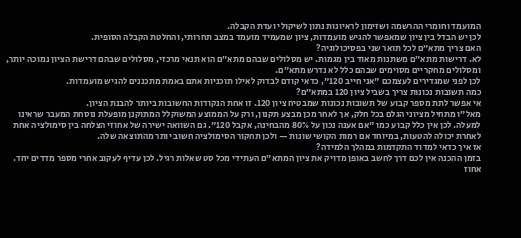המועמד וחומרי ההרשמה ושזימון לראיונות נתון לשיקולי ועדת הקבלה.
לכן יש הבדל בין ציון שמאפשר להגיש מועמדות, ציון שמעמיד מועמד במצב תחרותי, והחלטת הקבלה הסופית.
האם צריך מתא״ם לכל תואר שני בפסיכולוגיה?
לא. דרישות מתא״ם משתנות מאוד בין מגמות. יש מסלולים שבהם מתא״ם הוא תנאי מרכזי, מסלולים שבהם דרישת הציון נמוכה יותר, ומסלולים מחקריים מסוימים שבהם כלל לא נדרש מתא״ם.
לכן לפני שמגדירים לעצמכם "אני חייב 120", כדאי קודם לבדוק לאילו תוכניות אתם באמת מתכננים להגיש מועמדות.
כמה תשובות נכונות צריך בשביל ציון 120 במתא״ם?
אי אפשר לתת מספר קבוע של תשובות נכונות שמבטיח ציון 120. זו אחת הנקודות החשובות ביותר להבנת הציון.
מאל״ו מתחיל מציוני הגלם בכל חלק, אך לאחר מכן מבצע תקנון, ורק על הממוצע המשוקלל המתוקנן מופעלת נוסחת המעבר שראינו למעלה. לכן אין כלל קבוע כמו "אם אענה נכון על 80% מהבחינה, אקבל 120". גם השוואה ישירה של אחוזי הצלחה בין סימולציה אחת לאחרת יכולה להטעות, במיוחד אם רמות הקושי שונות — ולכן תחקור הסימולציה חשוב יותר מהתוצאה שלה.
אז איך כדאי למדוד התקדמות במהלך הלמידה?
בזמן ההכנה אין לכם דרך לחשב באופן מדויק את ציון המתא״ם העתידי מכל סט שאלות רגיל. לכן עדיף לעקוב אחרי מספר מדדים יחד.
אחוז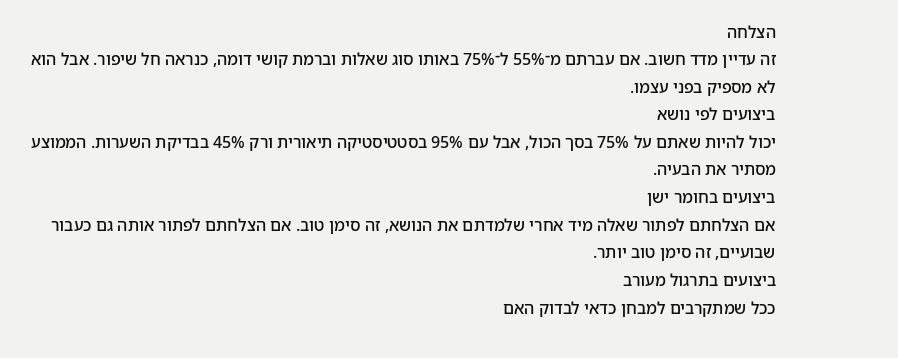הצלחה
זה עדיין מדד חשוב. אם עברתם מ־55% ל־75% באותו סוג שאלות וברמת קושי דומה, כנראה חל שיפור. אבל הוא לא מספיק בפני עצמו.
ביצועים לפי נושא
יכול להיות שאתם על 75% בסך הכול, אבל עם 95% בסטטיסטיקה תיאורית ורק 45% בבדיקת השערות. הממוצע מסתיר את הבעיה.
ביצועים בחומר ישן
אם הצלחתם לפתור שאלה מיד אחרי שלמדתם את הנושא, זה סימן טוב. אם הצלחתם לפתור אותה גם כעבור שבועיים, זה סימן טוב יותר.
ביצועים בתרגול מעורב
ככל שמתקרבים למבחן כדאי לבדוק האם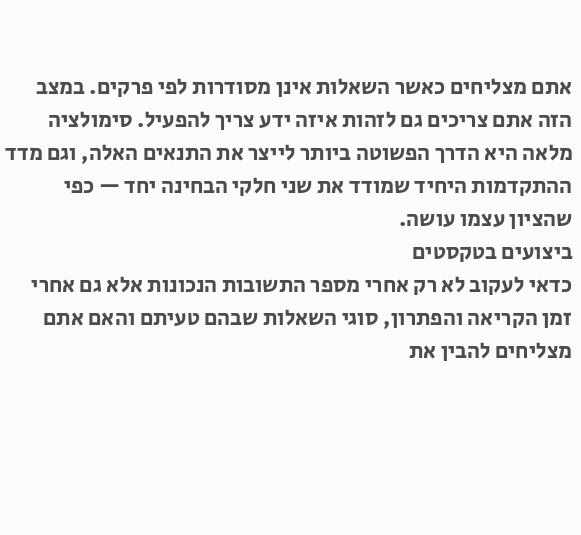אתם מצליחים כאשר השאלות אינן מסודרות לפי פרקים. במצב הזה אתם צריכים גם לזהות איזה ידע צריך להפעיל. סימולציה מלאה היא הדרך הפשוטה ביותר לייצר את התנאים האלה, וגם מדד ההתקדמות היחיד שמודד את שני חלקי הבחינה יחד — כפי שהציון עצמו עושה.
ביצועים בטקסטים
כדאי לעקוב לא רק אחרי מספר התשובות הנכונות אלא גם אחרי זמן הקריאה והפתרון, סוגי השאלות שבהם טעיתם והאם אתם מצליחים להבין את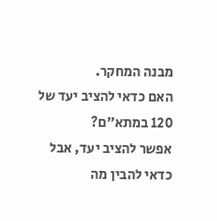מבנה המחקר.
האם כדאי להציב יעד של 120 במתא״ם?
אפשר להציב יעד, אבל כדאי להבין מה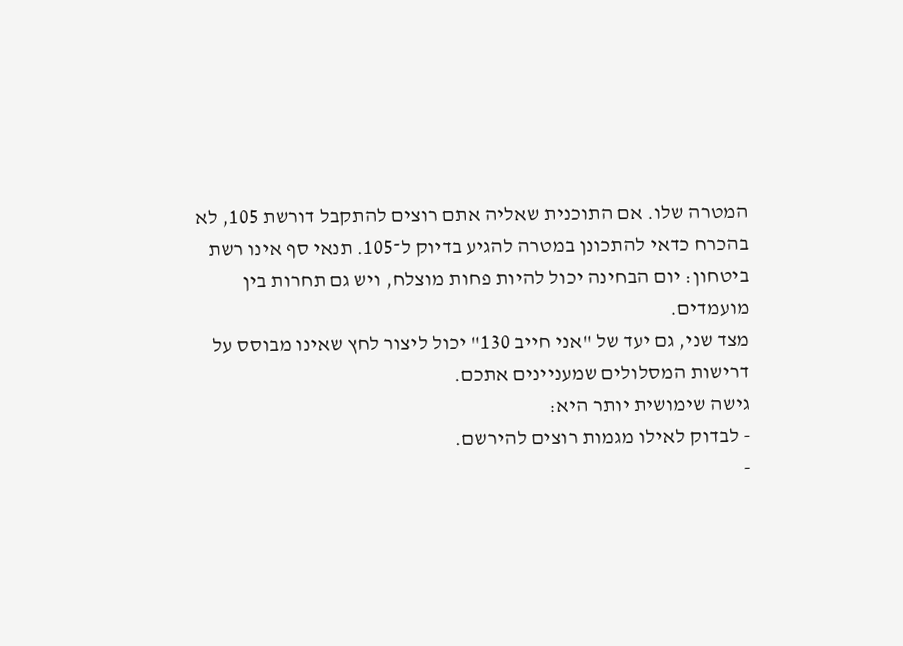המטרה שלו. אם התוכנית שאליה אתם רוצים להתקבל דורשת 105, לא בהכרח כדאי להתכונן במטרה להגיע בדיוק ל־105. תנאי סף אינו רשת ביטחון: יום הבחינה יכול להיות פחות מוצלח, ויש גם תחרות בין מועמדים.
מצד שני, גם יעד של "אני חייב 130" יכול ליצור לחץ שאינו מבוסס על דרישות המסלולים שמעניינים אתכם.
גישה שימושית יותר היא:
- לבדוק לאילו מגמות רוצים להירשם.
-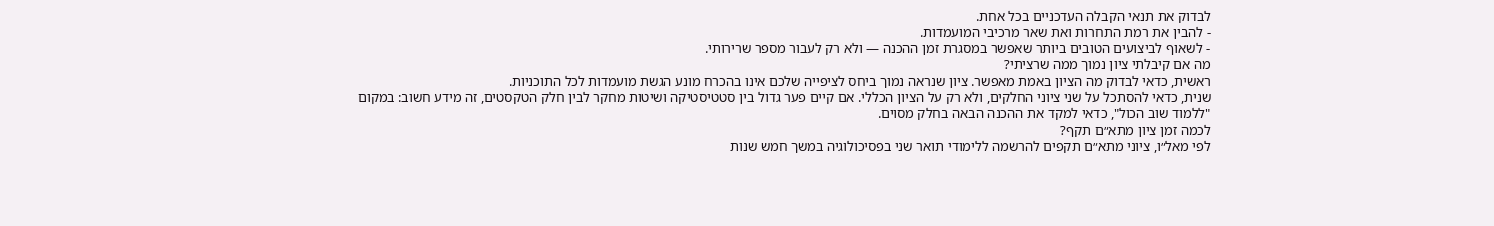לבדוק את תנאי הקבלה העדכניים בכל אחת.
- להבין את רמת התחרות ואת שאר מרכיבי המועמדות.
- לשאוף לביצועים הטובים ביותר שאפשר במסגרת זמן ההכנה — ולא רק לעבור מספר שרירותי.
מה אם קיבלתי ציון נמוך ממה שרציתי?
ראשית, כדאי לבדוק מה הציון באמת מאפשר. ציון שנראה נמוך ביחס לציפייה שלכם אינו בהכרח מונע הגשת מועמדות לכל התוכניות.
שנית, כדאי להסתכל על שני ציוני החלקים, ולא רק על הציון הכללי. אם קיים פער גדול בין סטטיסטיקה ושיטות מחקר לבין חלק הטקסטים, זה מידע חשוב: במקום "ללמוד שוב הכול", כדאי למקד את ההכנה הבאה בחלק מסוים.
לכמה זמן ציון מתא״ם תקף?
לפי מאל״ו, ציוני מתא״ם תקפים להרשמה ללימודי תואר שני בפסיכולוגיה במשך חמש שנות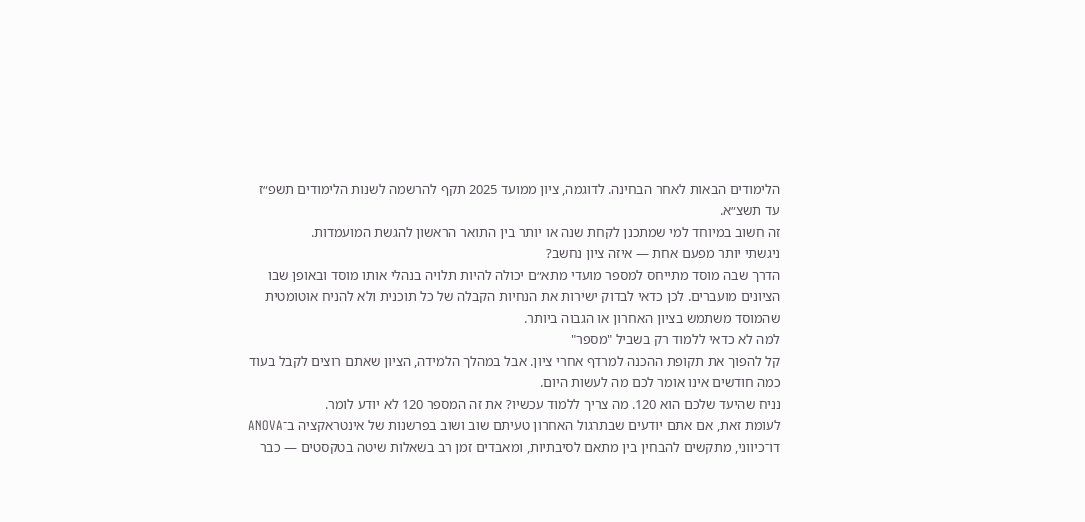הלימודים הבאות לאחר הבחינה. לדוגמה, ציון ממועד 2025 תקף להרשמה לשנות הלימודים תשפ״ז עד תשצ״א.
זה חשוב במיוחד למי שמתכנן לקחת שנה או יותר בין התואר הראשון להגשת המועמדות.
ניגשתי יותר מפעם אחת — איזה ציון נחשב?
הדרך שבה מוסד מתייחס למספר מועדי מתא״ם יכולה להיות תלויה בנהלי אותו מוסד ובאופן שבו הציונים מועברים. לכן כדאי לבדוק ישירות את הנחיות הקבלה של כל תוכנית ולא להניח אוטומטית שהמוסד משתמש בציון האחרון או הגבוה ביותר.
למה לא כדאי ללמוד רק בשביל "מספר"
קל להפוך את תקופת ההכנה למרדף אחרי ציון. אבל במהלך הלמידה, הציון שאתם רוצים לקבל בעוד כמה חודשים אינו אומר לכם מה לעשות היום.
נניח שהיעד שלכם הוא 120. מה צריך ללמוד עכשיו? את זה המספר 120 לא יודע לומר.
לעומת זאת, אם אתם יודעים שבתרגול האחרון טעיתם שוב ושוב בפרשנות של אינטראקציה ב־ANOVA דו־כיווני, מתקשים להבחין בין מתאם לסיבתיות, ומאבדים זמן רב בשאלות שיטה בטקסטים — כבר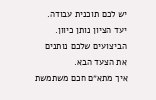יש לכם תוכנית עבודה.
יעד הציון נותן כיוון. הביצועים שלכם נותנים את הצעד הבא.
איך מתא״ם חכם משתמשת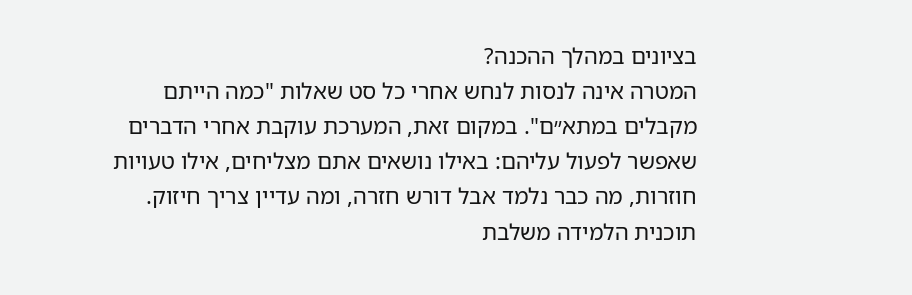בציונים במהלך ההכנה?
המטרה אינה לנסות לנחש אחרי כל סט שאלות "כמה הייתם מקבלים במתא״ם". במקום זאת, המערכת עוקבת אחרי הדברים שאפשר לפעול עליהם: באילו נושאים אתם מצליחים, אילו טעויות חוזרות, מה כבר נלמד אבל דורש חזרה, ומה עדיין צריך חיזוק.
תוכנית הלמידה משלבת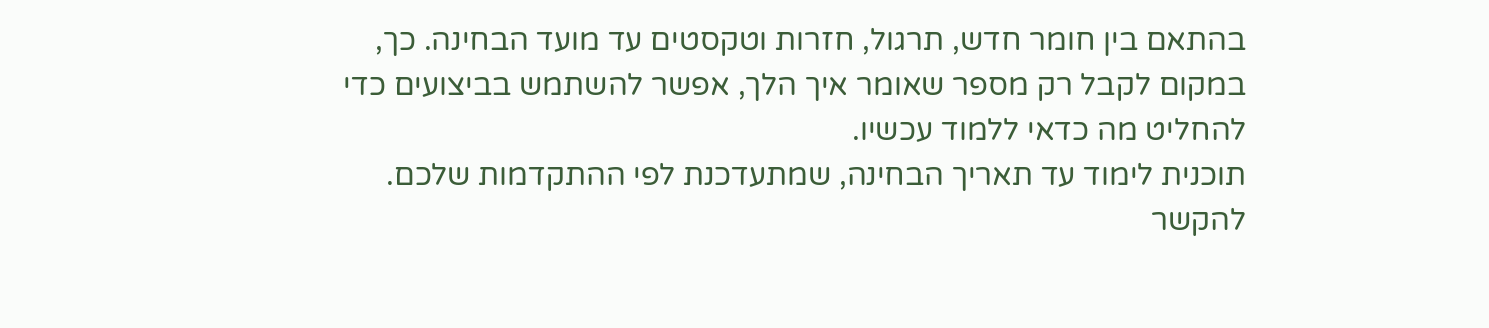בהתאם בין חומר חדש, תרגול, חזרות וטקסטים עד מועד הבחינה. כך, במקום לקבל רק מספר שאומר איך הלך, אפשר להשתמש בביצועים כדי להחליט מה כדאי ללמוד עכשיו.
תוכנית לימוד עד תאריך הבחינה, שמתעדכנת לפי ההתקדמות שלכם.
להקשר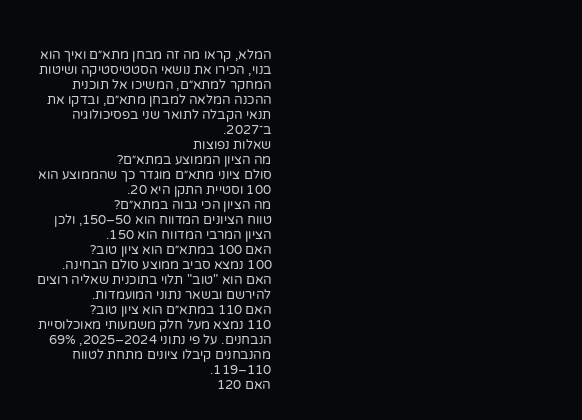המלא, קראו מה זה מבחן מתא״ם ואיך הוא בנוי, הכירו את נושאי הסטטיסטיקה ושיטות המחקר למתא״ם, המשיכו אל תוכנית ההכנה המלאה למבחן מתא״ם, ובדקו את תנאי הקבלה לתואר שני בפסיכולוגיה ב־2027.
שאלות נפוצות
מה הציון הממוצע במתא״ם?
סולם ציוני מתא״ם מוגדר כך שהממוצע הוא 100 וסטיית התקן היא 20.
מה הציון הכי גבוה במתא״ם?
טווח הציונים המדווח הוא 50–150, ולכן הציון המרבי המדווח הוא 150.
האם 100 במתא״ם הוא ציון טוב?
100 נמצא סביב ממוצע סולם הבחינה. האם הוא "טוב" תלוי בתוכנית שאליה רוצים להירשם ובשאר נתוני המועמדות.
האם 110 במתא״ם הוא ציון טוב?
110 נמצא מעל חלק משמעותי מאוכלוסיית הנבחנים. על פי נתוני 2024–2025, 69% מהנבחנים קיבלו ציונים מתחת לטווח 110–119.
האם 120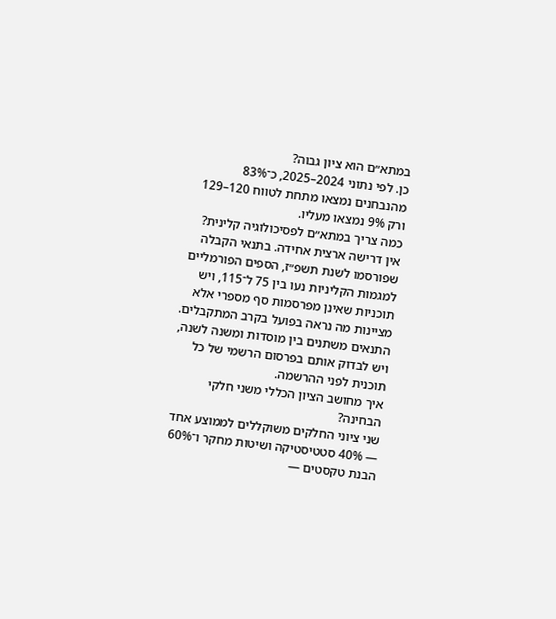במתא״ם הוא ציון גבוה?
כן. לפי נתוני 2024–2025, כ־83% מהנבחנים נמצאו מתחת לטווח 120–129 ורק 9% נמצאו מעליו.
כמה צריך במתא״ם לפסיכולוגיה קלינית?
אין דרישה ארצית אחידה. בתנאי הקבלה שפורסמו לשנת תשפ״ז, הספים הפורמליים למגמות הקליניות נעו בין 75 ל־115, ויש תוכניות שאינן מפרסמות סף מספרי אלא מציינות מה נראה בפועל בקרב המתקבלים. התנאים משתנים בין מוסדות ומשנה לשנה, ויש לבדוק אותם בפרסום הרשמי של כל תוכנית לפני ההרשמה.
איך מחושב הציון הכללי משני חלקי הבחינה?
שני ציוני החלקים משוקללים לממוצע אחד — 40% סטטיסטיקה ושיטות מחקר ו־60% הבנת טקסטים —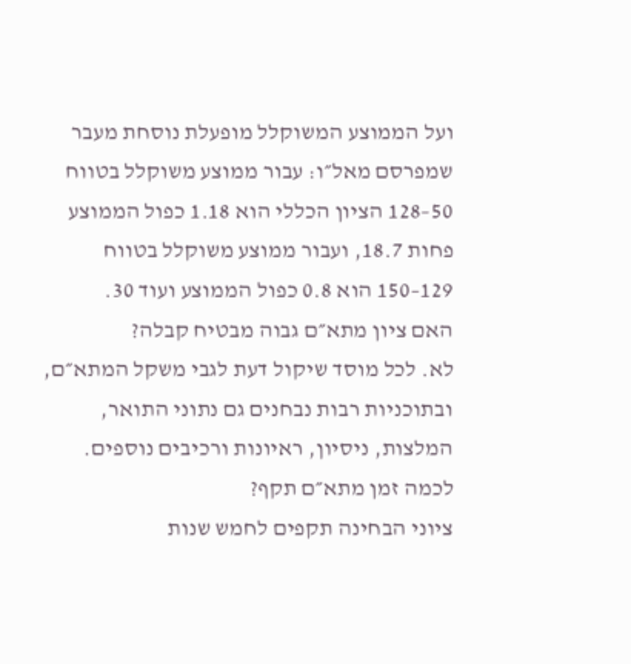ועל הממוצע המשוקלל מופעלת נוסחת מעבר שמפרסם מאל״ו: עבור ממוצע משוקלל בטווח 50–128 הציון הכללי הוא 1.18 כפול הממוצע פחות 18.7, ועבור ממוצע משוקלל בטווח 129–150 הוא 0.8 כפול הממוצע ועוד 30.
האם ציון מתא״ם גבוה מבטיח קבלה?
לא. לכל מוסד שיקול דעת לגבי משקל המתא״ם, ובתוכניות רבות נבחנים גם נתוני התואר, המלצות, ניסיון, ראיונות ורכיבים נוספים.
לכמה זמן מתא״ם תקף?
ציוני הבחינה תקפים לחמש שנות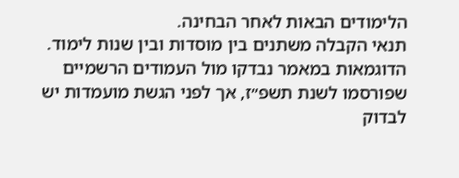הלימודים הבאות לאחר הבחינה.
תנאי הקבלה משתנים בין מוסדות ובין שנות לימוד. הדוגמאות במאמר נבדקו מול העמודים הרשמיים שפורסמו לשנת תשפ״ז, אך לפני הגשת מועמדות יש לבדוק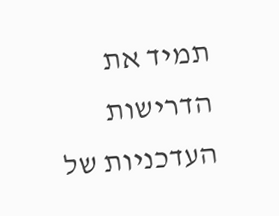תמיד את הדרישות העדכניות של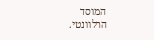המוסד הרלוונטי.